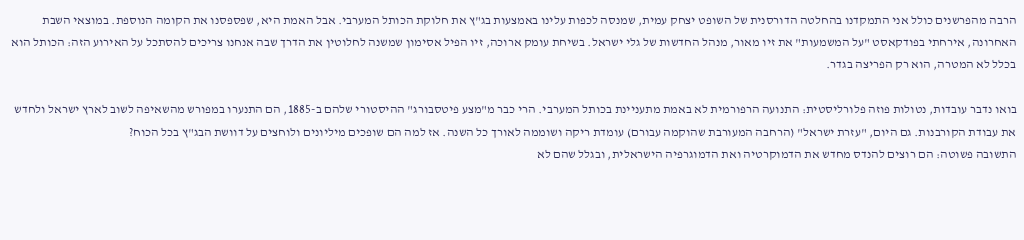הרבה מהפרשנים כולל אני התמקדנו בהחלטה הדורסנית של השופט יצחק עמית, שמנסה לכפות עלינו באמצעות בג"ץ את חלוקת הכותל המערבי. אבל האמת היא, שפספסנו את הקומה הנוספת. במוצאי השבת האחרונה, אירחתי בפודקאסט "על המשמעות" את זיו מאור, מנהל החדשות של גלי ישראל. בשיחת עומק ארוכה, זיו הפיל אסימון שמשנה לחלוטין את הדרך שבה אנחנו צריכים להסתכל על האירוע הזה: הכותל הוא בכלל לא המטרה, הוא רק הפריצה בגדר.

בואו נדבר עובדות, נטולות פוזה פלורליסטית: התנועה הרפורמית לא באמת מתעניינת בכותל המערבי. הרי כבר מ"מצע פיטסבורג" ההיסטורי שלהם ב-1885, הם התנערו במפורש מהשאיפה לשוב לארץ ישראל ולחדש את עבודת הקורבנות. גם היום, "עזרת ישראל" (הרחבה המעורבת שהוקמה עבורם) עומדת ריקה ושוממה לאורך כל השנה. אז למה הם שופכים מיליונים ולוחצים על דוושת הבג"ץ בכל הכוח?
התשובה פשוטה: הם רוצים להנדס מחדש את הדמוקרטיה ואת הדמוגרפיה הישראלית, ובגלל שהם לא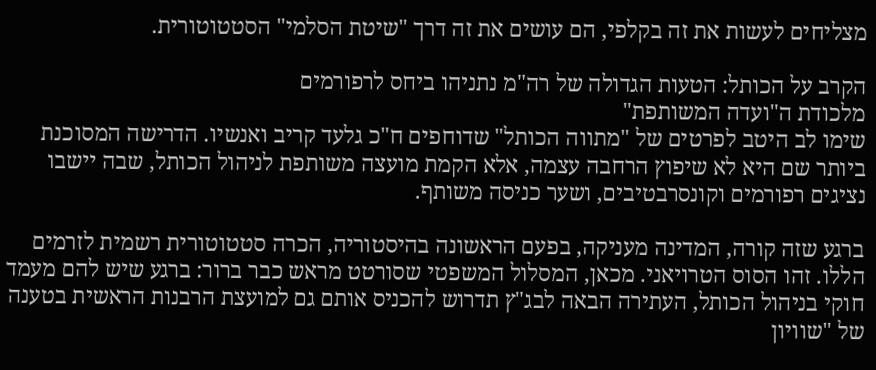מצליחים לעשות את זה בקלפי, הם עושים את זה דרך "שיטת הסלמי" הסטטוטורית.

הקרב על הכותל: הטעות הגדולה של רה"מ נתניהו ביחס לרפורמים
מלכודת ה"ועדה המשותפת"
שימו לב היטב לפרטים של "מתווה הכותל" שדוחפים ח"כ גלעד קריב ואנשיו. הדרישה המסוכנת ביותר שם היא לא שיפוץ הרחבה עצמה, אלא הקמת מועצה משותפת לניהול הכותל, שבה יישבו נציגים רפורמים וקונסרבטיבים, ושער כניסה משותף.

ברגע שזה קורה, המדינה מעניקה, בפעם הראשונה בהיסטוריה, הכרה סטטוטורית רשמית לזרמים הללו. זהו הסוס הטרויאני. מכאן, המסלול המשפטי שסורטט מראש כבר ברור: ברגע שיש להם מעמד חוקי בניהול הכותל, העתירה הבאה לבג"ץ תדרוש להכניס אותם גם למועצת הרבנות הראשית בטענה של "שוויון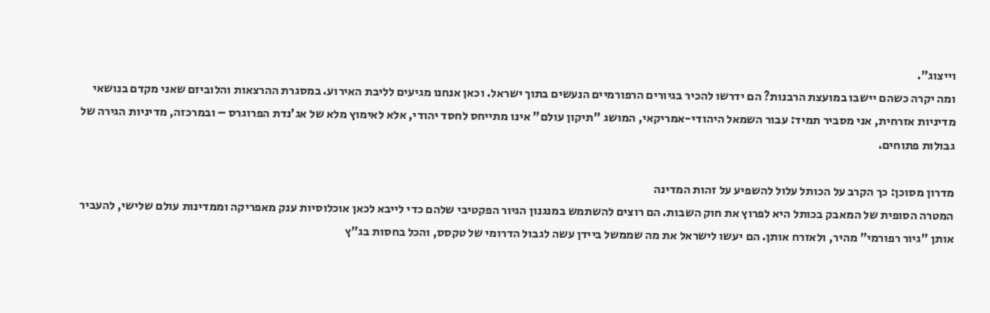וייצוג".
ומה יקרה כשהם יישבו במועצת הרבנות? הם ידרשו להכיר בגיורים הרפורמיים הנעשים בתוך ישראל. וכאן אנחנו מגיעים לליבת האירוע. במסגרת ההרצאות והלוביזם שאני מקדם בנושאי מדיניות אזרחית, אני מסביר תמיד: עבור השמאל היהודי-אמריקאי, המושג "תיקון עולם" אינו מתייחס לחסד יהודי, אלא לאימוץ מלא של אג'נדת הפרוגרס – ובמרכזה, מדיניות הגירה של גבולות פתוחים.

מדרון מסוכן: כך הקרב על הכותל עלול להשפיע על זהות המדינה
המטרה הסופית של המאבק בכותל היא לפרוץ את חוק השבות. הם רוצים להשתמש במנגנון הגיור הפקטיבי שלהם כדי לייבא לכאן אוכלוסיות ענק מאפריקה וממדינות עולם שלישי, להעביר אותן "גיור רפורמי" מהיר, ולאזרח אותן. הם יעשו לישראל את מה שממשל ביידן עשה לגבול הדרומי של טקסס, והכל בחסות בג"ץ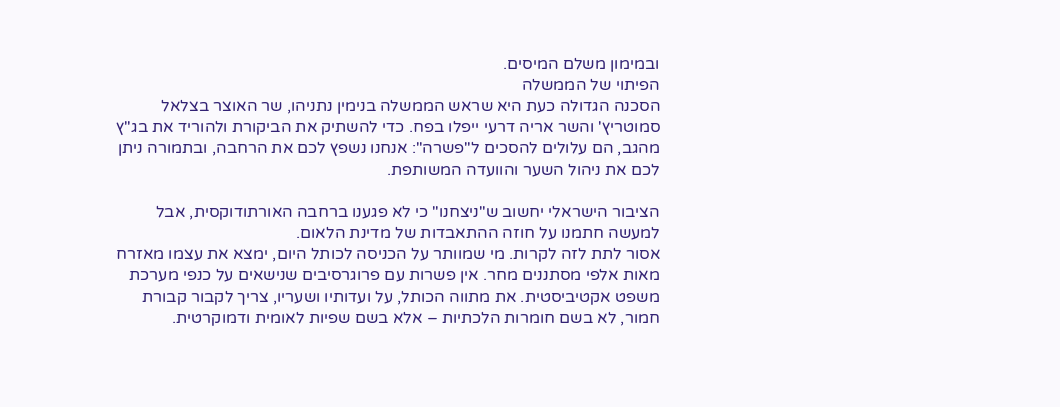ובמימון משלם המיסים.
הפיתוי של הממשלה
הסכנה הגדולה כעת היא שראש הממשלה בנימין נתניהו, שר האוצר בצלאל סמוטריץ' והשר אריה דרעי ייפלו בפח. כדי להשתיק את הביקורת ולהוריד את בג"ץ מהגב, הם עלולים להסכים ל"פשרה": אנחנו נשפץ לכם את הרחבה, ובתמורה ניתן לכם את ניהול השער והוועדה המשותפת.

הציבור הישראלי יחשוב ש"ניצחנו" כי לא פגענו ברחבה האורתודוקסית, אבל למעשה חתמנו על חוזה ההתאבדות של מדינת הלאום.
אסור לתת לזה לקרות. מי שמוותר על הכניסה לכותל היום, ימצא את עצמו מאזרח מאות אלפי מסתננים מחר. אין פשרות עם פרוגרסיבים שנישאים על כנפי מערכת משפט אקטיביסטית. את מתווה הכותל, על ועדותיו ושעריו, צריך לקבור קבורת חמור, לא בשם חומרות הלכתיות – אלא בשם שפיות לאומית ודמוקרטית.